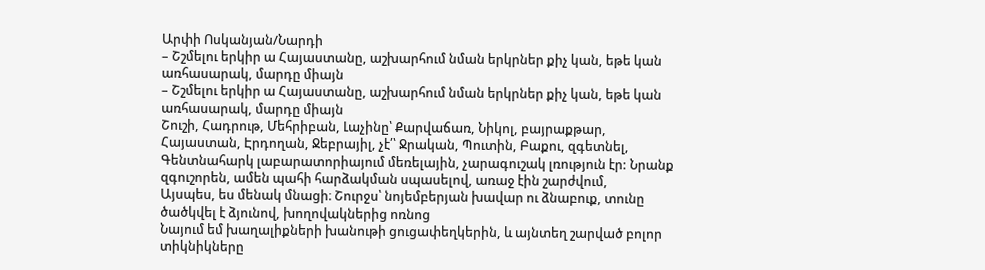Արփի Ոսկանյան/Նարդի
– Շշմելու երկիր ա Հայաստանը, աշխարհում նման երկրներ քիչ կան, եթե կան առհասարակ, մարդը միայն
– Շշմելու երկիր ա Հայաստանը, աշխարհում նման երկրներ քիչ կան, եթե կան առհասարակ, մարդը միայն
Շուշի, Հադրութ, Մեհրիբան, Լաչինը՝ Քարվաճառ, Նիկոլ, բայրաքթար, Հայաստան, Էրդողան, Ջեբրայիլ, չէ՛՝ Ջրական, Պուտին, Բաքու, զգետնել,
Գենտնահարկ լաբարատորիայում մեռելային, չարագուշակ լռություն էր: Նրանք զգուշորեն, ամեն պահի հարձակման սպասելով, առաջ էին շարժվում,
Այսպես, ես մենակ մնացի։ Շուրջս՝ նոյեմբերյան խավար ու ձնաբուք, տունը ծածկվել է ձյունով, խողովակներից ոռնոց
Նայում եմ խաղալիքների խանութի ցուցափեղկերին, և այնտեղ շարված բոլոր տիկնիկները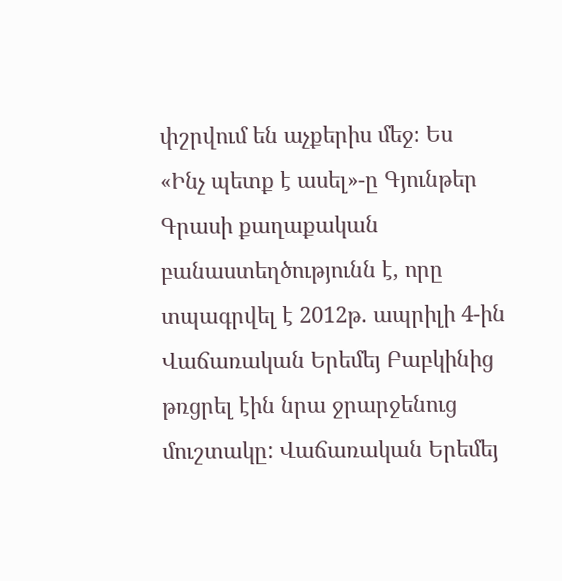փշրվում են աչքերիս մեջ։ Ես
«Ինչ պետք է ասել»-ը Գյունթեր Գրասի քաղաքական բանաստեղծությունն է, որը տպագրվել է 2012թ. ապրիլի 4-ին
Վաճառական Երեմեյ Բաբկինից թռցրել էին նրա ջրարջենուց մուշտակը: Վաճառական Երեմեյ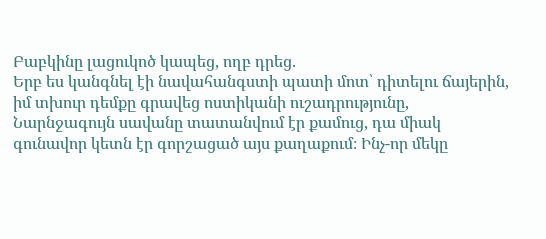Բաբկինը լացուկոծ կապեց, ողբ դրեց.
Երբ ես կանգնել էի նավահանգստի պատի մոտ՝ դիտելու ճայերին, իմ տխուր դեմքը գրավեց ոստիկանի ուշադրությունը,
Նարնջագույն սավանը տատանվում էր քամուց, դա միակ գունավոր կետն էր գորշացած այս քաղաքում։ Ինչ-որ մեկը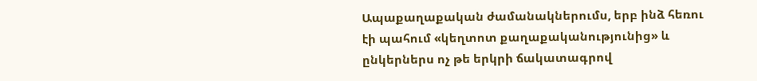Ապաքաղաքական ժամանակներումս, երբ ինձ հեռու էի պահում «կեղտոտ քաղաքականությունից» և ընկերներս ոչ թե երկրի ճակատագրով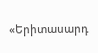«Երիտասարդ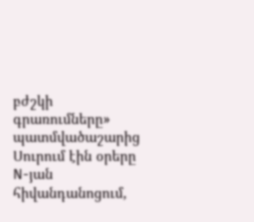բժշկի գրառումները» պատմվածաշարից Սուրում էին օրերը N-յան հիվանդանոցում,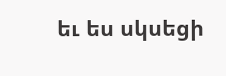եւ ես սկսեցի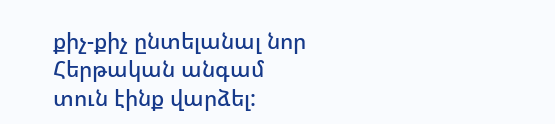քիչ-քիչ ընտելանալ նոր
Հերթական անգամ տուն էինք վարձել: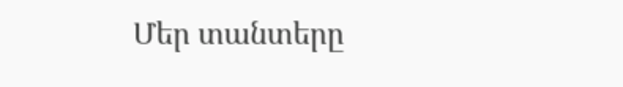Մեր տանտերը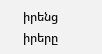իրենց իրերը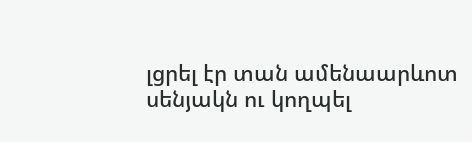լցրել էր տան ամենաարևոտ սենյակն ու կողպել